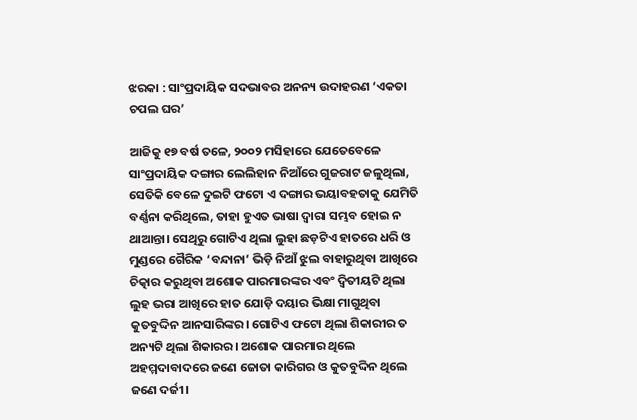ଝରକା : ସାଂପ୍ରଦାୟିକ ସଦଭାବର ଅନନ୍ୟ ଉଦାହରଣ ‘ଏକତା ଚପଲ ଘର’

ଆଜିକୁ ୧୭ ବର୍ଷ ତଳେ, ୨୦୦୨ ମସିହାରେ ଯେତେବେଳେ ସାଂପ୍ରଦାୟିକ ଦଙ୍ଗାର ଲେଲିହାନ ନିଆଁରେ ଗୁଜରାଟ ଜଳୁଥିଲା, ସେତିକି ବେଳେ ଦୁଇଟି ଫଟୋ ଏ ଦଙ୍ଗାର ଭୟାବହତାକୁ ଯେମିତି ବର୍ଣ୍ଣନା କରିଥିଲେ, ତାହା ହୁଏତ ଭାଷା ଦ୍ବାରା ସମ୍ଭବ ହୋଇ ନ ଥାଆନ୍ତା। ସେଥି‌ରୁ ଗୋଟିଏ ଥିଲା ଲୁହା ଛଡ଼ଟିଏ ହାତରେ ଧରି ଓ ମୁଣ୍ଡରେ ଗୈରିକ ‘ବନ୍ଦାନା’ ଭିଡ଼ି ନିଆଁ ଝୁଲ ବାହାରୁଥିବା ଆଖିରେ ଚିତ୍କାର କରୁଥିବା ଅଶୋକ ପାରମାରଙ୍କର ଏବଂ ଦ୍ବିତୀୟଟି ଥିଲା ଲୁହ ଭରା ଆଖିରେ ହାତ ଯୋଡ଼ି ଦୟାର ଭିକ୍ଷା ମାଗୁଥିବା କୁତବୁଦ୍ଦିନ ଆନସାରିଙ୍କର। ଗୋଟିଏ ଫଟୋ ଥିଲା ଶିକାରୀର ତ ଅନ୍ୟଟି ଥିଲା ଶିକାରର। ଅଶୋକ ପାରମାର ଥିଲେ ଅହମ୍ମଦାବାଦରେ ଜଣେ ଜୋତା କାରିଗର ଓ କୁତବୁଦ୍ଦିନ ଥିଲେ ଜଣେ ଦର୍ଜୀ।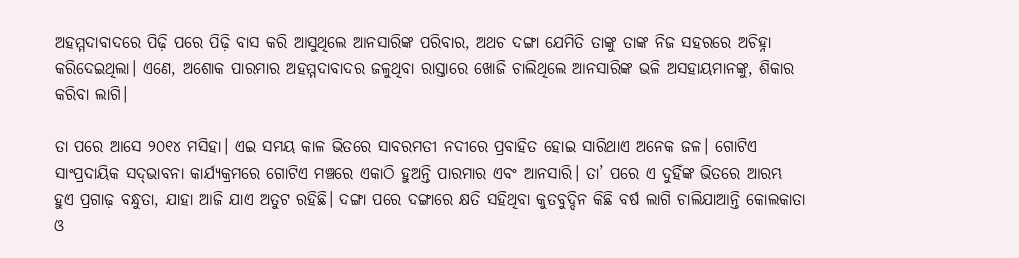ଅହମ୍ମଦାବାଦରେ ପିଢ଼ି ପରେ ପିଢ଼ି ବାସ କରି ଆସୁଥିଲେ ଆନସାରିଙ୍କ ପରିବାର, ଅଥଚ ଦଙ୍ଗା ଯେମିତି ତାଙ୍କୁ ତାଙ୍କ ନିଜ ସହରରେ ଅଚିହ୍ନା କରିଦେଇଥିଲା। ଏଣେ, ଅଶୋକ ପାରମାର ଅହମ୍ମଦାବାଦର ଜଳୁଥିବା ରାସ୍ତାରେ ଖୋଜି ଚାଲିଥିଲେ ଆନସାରିଙ୍କ ଭଳି ଅସହାୟମାନଙ୍କୁ, ଶିକାର କରିବା ଲାଗି।

ତା ପରେ ଆସେ ୨୦୧୪ ମସିହା। ଏଇ ସମୟ କାଳ ଭିତରେ ସାବରମତୀ ନଦୀରେ ପ୍ରବାହିତ ହୋଇ ସାରିଥାଏ ଅନେକ ଜଳ। ଗୋଟିଏ ସାଂପ୍ରଦାୟିକ ସଦ୍‌ଭାବନା କାର୍ଯ୍ୟକ୍ରମରେ ଗୋଟିଏ ମଞ୍ଚରେ ଏକାଠି ହୁଅନ୍ତି ପାରମାର ଏବଂ ଆନସାରି। ତା’ ପରେ ଏ ଦୁହିଁଙ୍କ ଭିତରେ ଆରମ୍ଭ ହୁଏ ପ୍ରଗାଢ଼ ବନ୍ଧୁତା, ଯାହା ଆଜି ଯାଏ ଅତୁଟ ରହିଛି। ଦଙ୍ଗା ପରେ ଦଙ୍ଗାରେ କ୍ଷତି ସହିଥିବା କୁତବୁଦ୍ଦିନ କିଛି ବର୍ଷ ଲାଗି ଚାଲିଯାଆନ୍ତି କୋଲକାତା ଓ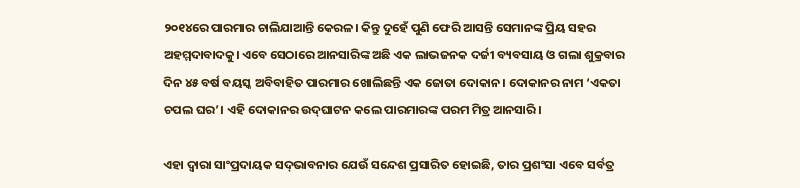୨୦୧୪ରେ ପାରମାର ଚାଲିଯାଆନ୍ତି କେରଳ। କିନ୍ତୁ ଦୁହେଁ ପୁଣି ଫେରି ଆସନ୍ତି ସେମାନଙ୍କ ପ୍ରିୟ ସହର ଅହମ୍ମଦାବାଦକୁ। ଏବେ ସେଠାରେ ଆନସାରିଙ୍କ ଅଛି ଏକ ଲାଭଜନକ ଦର୍ଜୀ ବ୍ୟବସାୟ ଓ ଗଲା ଶୁକ୍ରବାର ଦିନ ୪୫ ବର୍ଷ ବୟସ୍କ ଅବିବାହିତ ପାରମାର ଖୋଲିଛନ୍ତି ଏକ ଜୋତା ଦୋକାନ। ଦୋକାନର ନାମ ‘ଏକତା ଚପଲ ଘର’। ଏହି ଦୋକାନର ଉଦ୍‌ଘାଟନ କଲେ ପାରମାରଙ୍କ ପରମ ମିତ୍ର ଆନସାରି।

ଏହା ଦ୍ବାରା ସାଂପ୍ରଦାୟକ ସଦ୍‌ଭାବନାର ଯେଉଁ ସନ୍ଦେଶ ପ୍ରସାରିତ ହୋଇଛି, ତାର ପ୍ରଶଂସା ଏବେ ସର୍ବତ୍ର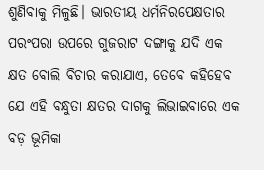ଶୁଣିବାକୁ ମିଳୁଛି। ଭାରତୀୟ ଧର୍ମନିରପେକ୍ଷତାର ପରଂପରା ଉପରେ ଗୁଜରାଟ ଦଙ୍ଗାକୁ ଯଦି ଏକ କ୍ଷତ ବୋଲି ବିଚାର କରାଯାଏ, ତେବେ କହିହେବ ଯେ ଏହି ବନ୍ଧୁତା କ୍ଷତର ଦାଗକୁ ଲିଭାଇବାରେ ଏକ ବଡ଼ ଭୂମିକା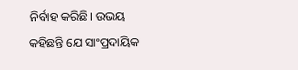ନିର୍ବାହ କରିଛି। ଉଭୟ କହିଛନ୍ତି ଯେ ସାଂପ୍ରଦାୟିକ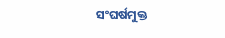ସଂଘର୍ଷମୁକ୍ତ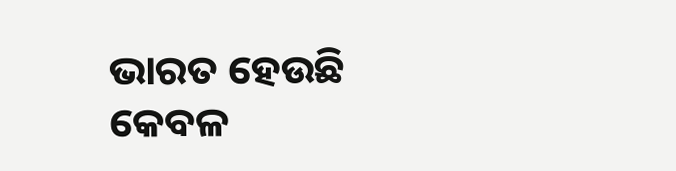ଭାରତ ହେଉଛି କେବଳ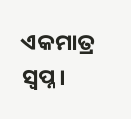ଏକମାତ୍ର ସ୍ବପ୍ନ।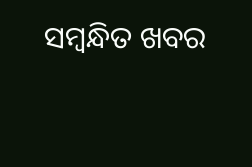ସମ୍ବନ୍ଧିତ ଖବର